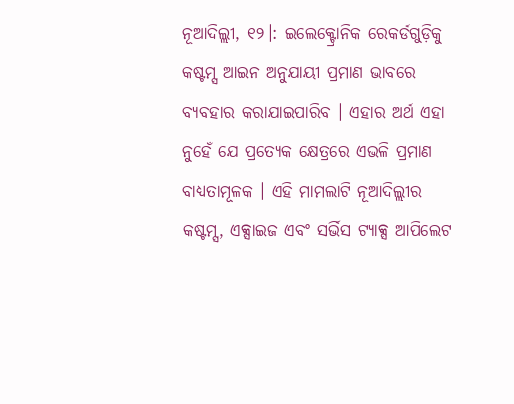ନୂଆଦିଲ୍ଲୀ, ୧୨।: ଇଲେକ୍ଟ୍ରୋନିକ ରେକର୍ଡଗୁଡ଼ିକୁ କଷ୍ଟମ୍ସ ଆଇନ ଅନୁଯାୟୀ ପ୍ରମାଣ ଭାବରେ ବ୍ୟବହାର କରାଯାଇପାରିବ । ଏହାର ଅର୍ଥ ଏହା ନୁହେଁ ଯେ ପ୍ରତ୍ୟେକ କ୍ଷେତ୍ରରେ ଏଭଳି ପ୍ରମାଣ ବାଧ୍ୟତାମୂଳକ । ଏହି ମାମଲାଟି ନୂଆଦିଲ୍ଲୀର କଷ୍ଟମ୍ସ, ଏକ୍ସାଇଜ ଏବଂ ସର୍ଭିସ ଟ୍ୟାକ୍ସ ଆପିଲେଟ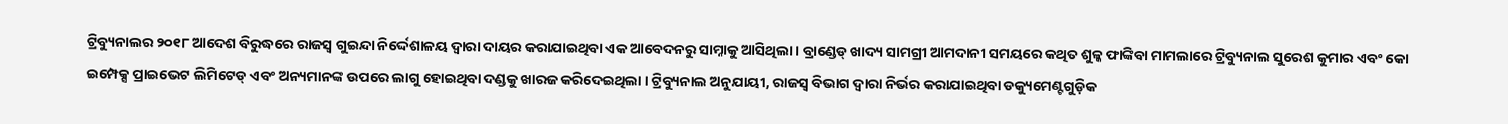ଟ୍ରିବ୍ୟୁନାଲର ୨୦୧୮ ଆଦେଶ ବିରୁଦ୍ଧରେ ରାଜସ୍ୱ ଗୁଇନ୍ଦା ନିର୍ଦ୍ଦେଶାଳୟ ଦ୍ୱାରା ଦାୟର କରାଯାଇଥିବା ଏକ ଆବେଦନରୁ ସାମ୍ନାକୁ ଆସିଥିଲା । ବ୍ରାଣ୍ଡେଡ୍ ଖାଦ୍ୟ ସାମଗ୍ରୀ ଆମଦାନୀ ସମୟରେ କଥିତ ଶୁଳ୍କ ଫାଙ୍କିବା ମାମଲାରେ ଟ୍ରିବ୍ୟୁନାଲ ସୁରେଶ କୁମାର ଏବଂ କୋ ଇମ୍ପେକ୍ସ ପ୍ରାଇଭେଟ ଲିମିଟେଡ୍ ଏବଂ ଅନ୍ୟମାନଙ୍କ ଉପରେ ଲାଗୁ ହୋଇଥିବା ଦଣ୍ଡକୁ ଖାରଜ କରିଦେଇଥିଲା । ଟ୍ରିବ୍ୟୁନାଲ ଅନୁଯାୟୀ, ରାଜସ୍ୱ ବିଭାଗ ଦ୍ୱାରା ନିର୍ଭର କରାଯାଇଥିବା ଡକ୍ୟୁମେଣ୍ଟଗୁଡ଼ିକ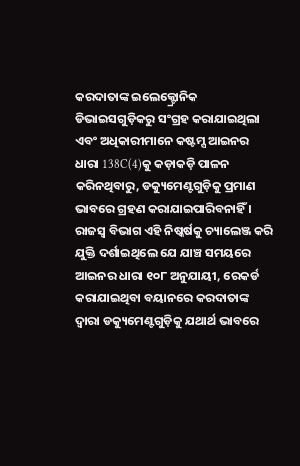କରଦାତାଙ୍କ ଇଲେକ୍ଟ୍ରୋନିକ ଡିଭାଇସଗୁଡ଼ିକରୁ ସଂଗ୍ରହ କରାଯାଇଥିଲା ଏବଂ ଅଧିକାରୀମାନେ କଷ୍ଟମ୍ସ ଆଇନର ଧାରା 138C(4)କୁ କଡ଼ାକଡ଼ି ପାଳନ କରିନଥିବାରୁ, ଡକ୍ୟୁମେଣ୍ଟଗୁଡ଼ିକୁ ପ୍ରମାଣ ଭାବରେ ଗ୍ରହଣ କରାଯାଇପାରିବନାହିଁ । ରାଜସ୍ୱ ବିଭାଗ ଏହି ନିଷ୍କର୍ଷକୁ ଚ୍ୟାଲେଞ୍ଜ କରି ଯୁକ୍ତି ଦର୍ଶାଇଥିଲେ ଯେ ଯାଞ୍ଚ ସମୟରେ ଆଇନର ଧାରା ୧୦୮ ଅନୁଯାୟୀ, ରେକର୍ଡ କରାଯାଇଥିବା ବୟାନରେ କରଦାତାଙ୍କ ଦ୍ୱାରା ଡକ୍ୟୁମେଣ୍ଟଗୁଡ଼ିକୁ ଯଥାର୍ଥ ଭାବରେ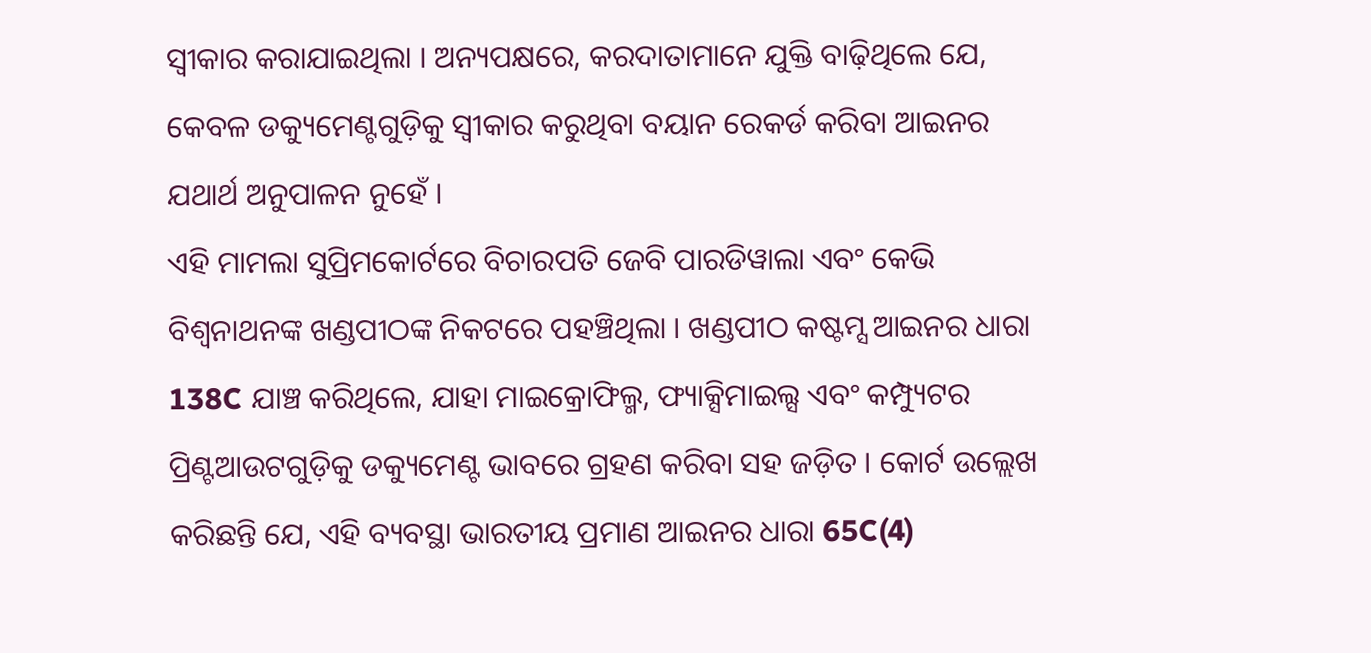ସ୍ୱୀକାର କରାଯାଇଥିଲା । ଅନ୍ୟପକ୍ଷରେ, କରଦାତାମାନେ ଯୁକ୍ତି ବାଢ଼ିଥିଲେ ଯେ, କେବଳ ଡକ୍ୟୁମେଣ୍ଟଗୁଡ଼ିକୁ ସ୍ୱୀକାର କରୁଥିବା ବୟାନ ରେକର୍ଡ କରିବା ଆଇନର ଯଥାର୍ଥ ଅନୁପାଳନ ନୁହେଁ ।
ଏହି ମାମଲା ସୁପ୍ରିମକୋର୍ଟରେ ବିଚାରପତି ଜେବି ପାରଡିୱାଲା ଏବଂ କେଭି ବିଶ୍ୱନାଥନଙ୍କ ଖଣ୍ଡପୀଠଙ୍କ ନିକଟରେ ପହଞ୍ଚିଥିଲା । ଖଣ୍ଡପୀଠ କଷ୍ଟମ୍ସ ଆଇନର ଧାରା 138C ଯାଞ୍ଚ କରିଥିଲେ, ଯାହା ମାଇକ୍ରୋଫିଲ୍ମ, ଫ୍ୟାକ୍ସିମାଇଲ୍ସ ଏବଂ କମ୍ପ୍ୟୁଟର ପ୍ରିଣ୍ଟଆଉଟଗୁଡ଼ିକୁ ଡକ୍ୟୁମେଣ୍ଟ ଭାବରେ ଗ୍ରହଣ କରିବା ସହ ଜଡ଼ିତ । କୋର୍ଟ ଉଲ୍ଲେଖ କରିଛନ୍ତି ଯେ, ଏହି ବ୍ୟବସ୍ଥା ଭାରତୀୟ ପ୍ରମାଣ ଆଇନର ଧାରା 65C(4)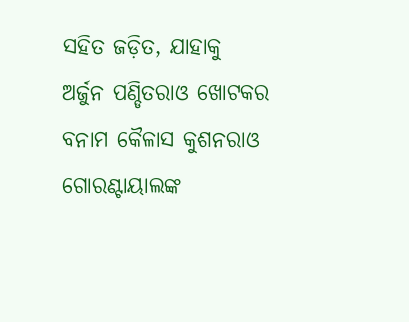ସହିତ ଜଡ଼ିତ, ଯାହାକୁ ଅର୍ଜୁନ ପଣ୍ଡିତରାଓ ଖୋଟକର ବନାମ କୈଳାସ କୁଶନରାଓ ଗୋରଣ୍ଟାୟାଲଙ୍କ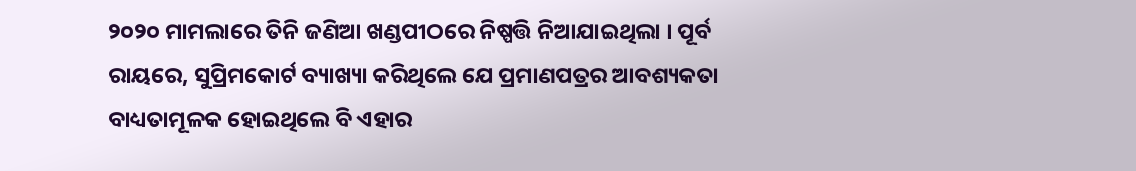୨୦୨୦ ମାମଲାରେ ତିନି ଜଣିଆ ଖଣ୍ଡପୀଠରେ ନିଷ୍ପତ୍ତି ନିଆଯାଇଥିଲା । ପୂର୍ବ ରାୟରେ, ସୁପ୍ରିମକୋର୍ଟ ବ୍ୟାଖ୍ୟା କରିଥିଲେ ଯେ ପ୍ରମାଣପତ୍ରର ଆବଶ୍ୟକତା ବାଧ୍ୟତାମୂଳକ ହୋଇଥିଲେ ବି ଏହାର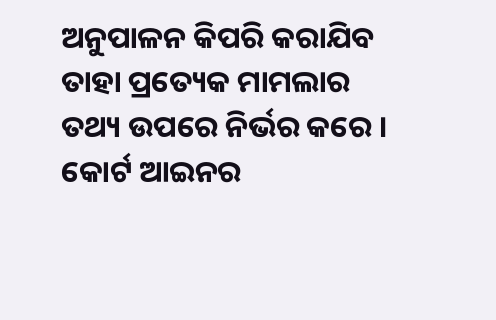ଅନୁପାଳନ କିପରି କରାଯିବ ତାହା ପ୍ରତ୍ୟେକ ମାମଲାର ତଥ୍ୟ ଉପରେ ନିର୍ଭର କରେ । କୋର୍ଟ ଆଇନର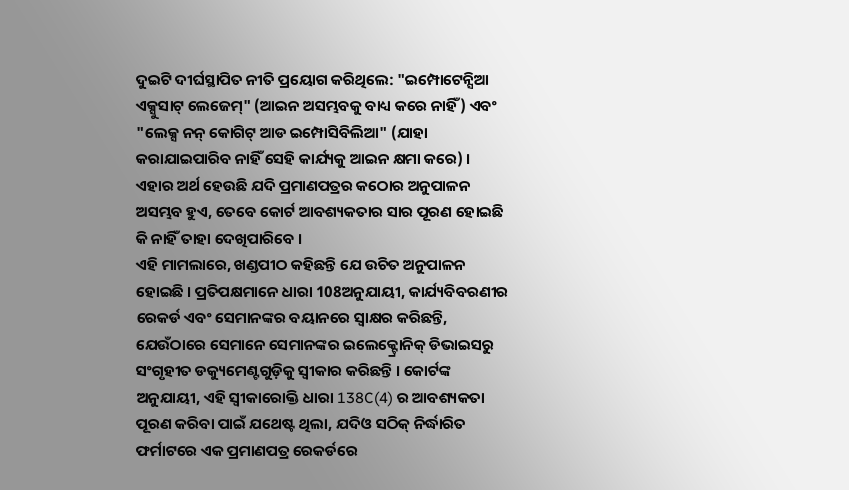ଦୁଇଟି ଦୀର୍ଘସ୍ଥାପିତ ନୀତି ପ୍ରୟୋଗ କରିଥିଲେ: "ଇମ୍ପୋଟେନ୍ସିଆ ଏକ୍ସୁସାଟ୍ ଲେଜେମ୍" (ଆଇନ ଅସମ୍ଭବକୁ ବାଧ୍ୟ କରେ ନାହିଁ) ଏବଂ "ଲେକ୍ସ ନନ୍ କୋଗିଟ୍ ଆଡ ଇମ୍ପୋସିବିଲିଆ" (ଯାହା କରାଯାଇପାରିବ ନାହିଁ ସେହି କାର୍ଯ୍ୟକୁ ଆଇନ କ୍ଷମା କରେ) । ଏହାର ଅର୍ଥ ହେଉଛି ଯଦି ପ୍ରମାଣପତ୍ରର କଠୋର ଅନୁପାଳନ ଅସମ୍ଭବ ହୁଏ, ତେବେ କୋର୍ଟ ଆବଶ୍ୟକତାର ସାର ପୂରଣ ହୋଇଛି କି ନାହିଁ ତାହା ଦେଖିପାରିବେ ।
ଏହି ମାମଲାରେ, ଖଣ୍ଡପୀଠ କହିଛନ୍ତି ଯେ ଉଚିତ ଅନୁପାଳନ ହୋଇଛି । ପ୍ରତିପକ୍ଷମାନେ ଧାରା 108ଅନୁଯାୟୀ, କାର୍ଯ୍ୟବିବରଣୀର ରେକର୍ଡ ଏବଂ ସେମାନଙ୍କର ବୟାନରେ ସ୍ୱାକ୍ଷର କରିଛନ୍ତି, ଯେଉଁଠାରେ ସେମାନେ ସେମାନଙ୍କର ଇଲେକ୍ଟ୍ରୋନିକ୍ ଡିଭାଇସରୁ ସଂଗୃହୀତ ଡକ୍ୟୁମେଣ୍ଟଗୁଡ଼ିକୁ ସ୍ୱୀକାର କରିଛନ୍ତି । କୋର୍ଟଙ୍କ ଅନୁଯାୟୀ, ଏହି ସ୍ୱୀକାରୋକ୍ତି ଧାରା 138C(4) ର ଆବଶ୍ୟକତା ପୂରଣ କରିବା ପାଇଁ ଯଥେଷ୍ଟ ଥିଲା, ଯଦିଓ ସଠିକ୍ ନିର୍ଦ୍ଧାରିତ ଫର୍ମାଟରେ ଏକ ପ୍ରମାଣପତ୍ର ରେକର୍ଡରେ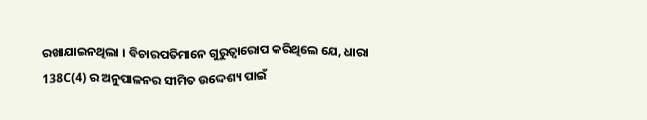ରଖାଯାଇନଥିଲା । ବିଚାରପତିମାନେ ଗୁରୁତ୍ୱାରୋପ କରିଥିଲେ ଯେ, ଧାରା 138C(4) ର ଅନୁପାଳନର ସୀମିତ ଉଦ୍ଦେଶ୍ୟ ପାଇଁ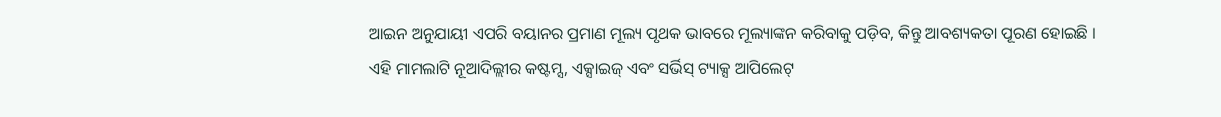ଆଇନ ଅନୁଯାୟୀ ଏପରି ବୟାନର ପ୍ରମାଣ ମୂଲ୍ୟ ପୃଥକ ଭାବରେ ମୂଲ୍ୟାଙ୍କନ କରିବାକୁ ପଡ଼ିବ, କିନ୍ତୁ ଆବଶ୍ୟକତା ପୂରଣ ହୋଇଛି ।
ଏହି ମାମଲାଟି ନୂଆଦିଲ୍ଲୀର କଷ୍ଟମ୍ସ, ଏକ୍ସାଇଜ୍ ଏବଂ ସର୍ଭିସ୍ ଟ୍ୟାକ୍ସ ଆପିଲେଟ୍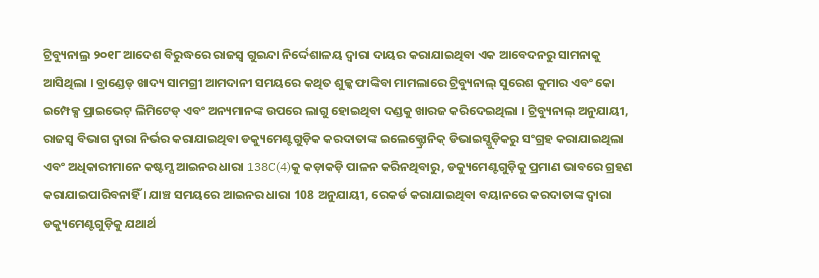ଟ୍ରିବ୍ୟୁନାଲ୍ର ୨୦୧୮ ଆଦେଶ ବିରୁଦ୍ଧରେ ରାଜସ୍ୱ ଗୁଇନ୍ଦା ନିର୍ଦ୍ଦେଶାଳୟ ଦ୍ୱାରା ଦାୟର କରାଯାଇଥିବା ଏକ ଆବେଦନରୁ ସାମନାକୁ ଆସିଥିଲା । ବ୍ରାଣ୍ଡେଡ୍ ଖାଦ୍ୟ ସାମଗ୍ରୀ ଆମଦାନୀ ସମୟରେ କଥିତ ଶୁଳ୍କ ଫାଙ୍କିବା ମାମଲାରେ ଟ୍ରିବ୍ୟୁନାଲ୍ ସୁରେଶ କୁମାର ଏବଂ କୋ ଇମ୍ପେକ୍ସ ପ୍ରାଇଭେଟ୍ ଲିମିଟେଡ୍ ଏବଂ ଅନ୍ୟମାନଙ୍କ ଉପରେ ଲାଗୁ ହୋଇଥିବା ଦଣ୍ଡକୁ ଖାରଜ କରିଦେଇଥିଲା । ଟ୍ରିବ୍ୟୁନାଲ୍ ଅନୁଯାୟୀ, ରାଜସ୍ୱ ବିଭାଗ ଦ୍ୱାରା ନିର୍ଭର କରାଯାଇଥିବା ଡକ୍ୟୁମେଣ୍ଟଗୁଡ଼ିକ କରଦାତାଙ୍କ ଇଲେକ୍ଟ୍ରୋନିକ୍ ଡିଭାଇସ୍ଗୁଡ଼ିକରୁ ସଂଗ୍ରହ କରାଯାଇଥିଲା ଏବଂ ଅଧିକାରୀମାନେ କଷ୍ଟମ୍ସ ଆଇନର ଧାରା 138C(4)କୁ କଡ଼ାକଡ଼ି ପାଳନ କରିନଥିବାରୁ, ଡକ୍ୟୁମେଣ୍ଟଗୁଡ଼ିକୁ ପ୍ରମାଣ ଭାବରେ ଗ୍ରହଣ କରାଯାଇପାରିବନାହିଁ । ଯାଞ୍ଚ ସମୟରେ ଆଇନର ଧାରା 108 ଅନୁଯାୟୀ, ରେକର୍ଡ କରାଯାଇଥିବା ବୟାନରେ କରଦାତାଙ୍କ ଦ୍ୱାରା ଡକ୍ୟୁମେଣ୍ଟଗୁଡ଼ିକୁ ଯଥାର୍ଥ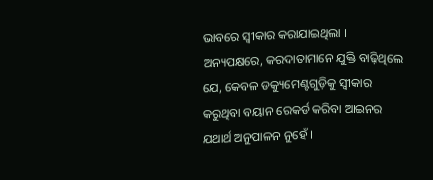ଭାବରେ ସ୍ୱୀକାର କରାଯାଇଥିଲା । ଅନ୍ୟପକ୍ଷରେ, କରଦାତାମାନେ ଯୁକ୍ତି ବାଢ଼ିଥିଲେ ଯେ, କେବଳ ଡକ୍ୟୁମେଣ୍ଟଗୁଡ଼ିକୁ ସ୍ୱୀକାର କରୁଥିବା ବୟାନ ରେକର୍ଡ କରିବା ଆଇନର ଯଥାର୍ଥ ଅନୁପାଳନ ନୁହେଁ ।